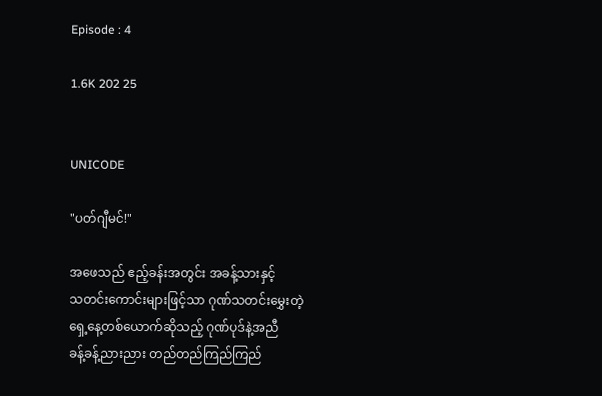Episode : 4

1.6K 202 25


UNICODE

"ပတ်ဂျီမင်!"

အဖေသည် ဧည့်ခန်းအတွင်း အခန့်သားနှင့်
သတင်း‌ကောင်းများဖြင့်သာ ဂုဏ်သတင်းမွှေးတဲ့
ရှေ့နေ့တစ်ယောက်ဆိုသည့် ဂုဏ်ပုဒ်နဲ့အညီ
ခန့်ခန့်ညားညား တည်တည်ကြည်ကြည်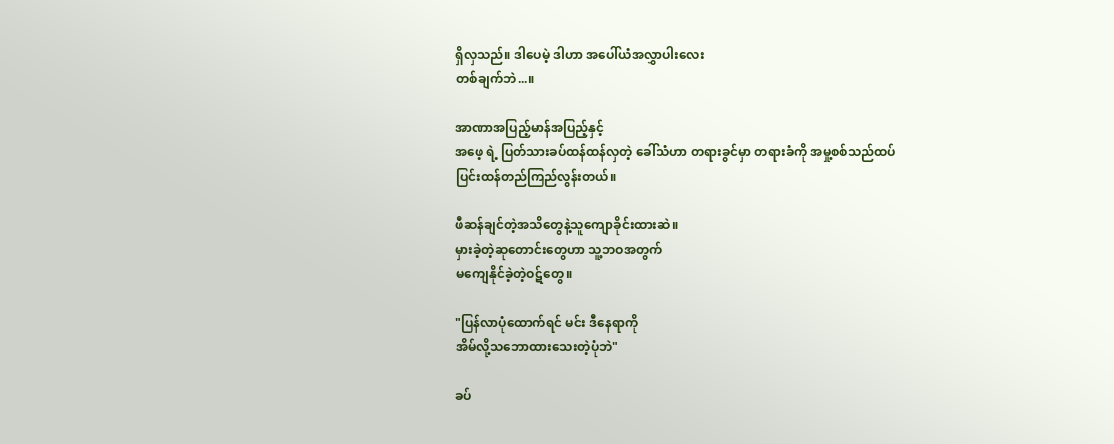ရှိလှသည်။ ဒါပေမဲ့ ဒါဟာ အပေါ်ယံအလွှာပါးလေး
တစ်ချက်ဘဲ...။

အာဏာအပြည့်မာန်အပြည့်နှင့်‌
အဖေ့ ရဲ့ ပြတ်သားခပ်ထန်ထန်လှတဲ့ ခေါ်သံဟာ တရားခွင်မှာ တရားခံကို အမှု့စစ်သည်ထပ်
ပြင်းထန်တည်ကြည်လွန်းတယ်။

ဖီဆန်ချင်တဲ့အသိတွေနဲ့သူကျောခိုင်းထားဆဲ။
မှားခဲ့တဲ့ဆုတောင်းတွေဟာ သူ့ဘဝအတွက်
မကျေနိုင်ခဲ့တဲ့ဝဋ်တွေ။

"ပြန်လာပုံထောက်ရင် မင်း ဒီနေရာကို
အိမ်လို့သဘောထားသေးတဲ့ပုံဘဲ"

ခပ်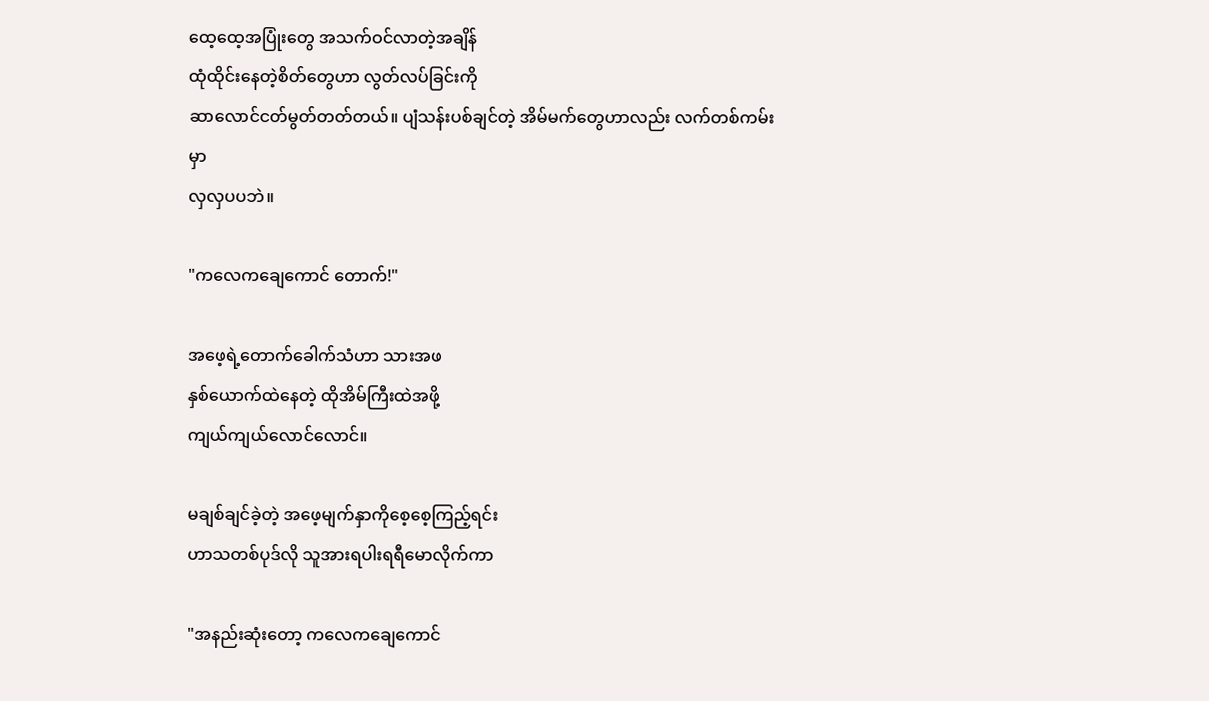ထေ့ထေ့အပြုံးတွေ အသက်ဝင်လာတဲ့အချိန်
ထုံထိုင်းနေတဲ့စိတ်တွေဟာ လွတ်လပ်ခြင်းကို
ဆာလောင်ငတ်မွတ်တတ်တယ်။ ပျံသန်းပစ်ချင်တဲ့ အိမ်မက်တွေဟာလည်း လက်တစ်ကမ်းမှာ
လှလှပပဘဲ။

"ကလေကချေကောင် တောက်!"

အဖေ့ရဲ့တောက်ခေါက်သံဟာ သားအဖ
နှစ်ယောက်ထဲနေတဲ့ ထိုအိမ်ကြီးထဲအဖို့
ကျယ်ကျယ်လောင်လောင်။

မချစ်ချင်ခဲ့တဲ့ အဖေ့မျက်နှာကိုစေ့စေ့ကြည့်ရင်း
ဟာသတစ်ပုဒ်လို သူအားရပါးရရီမောလိုက်ကာ

"အနည်းဆုံးတော့ ကလေကချေကောင်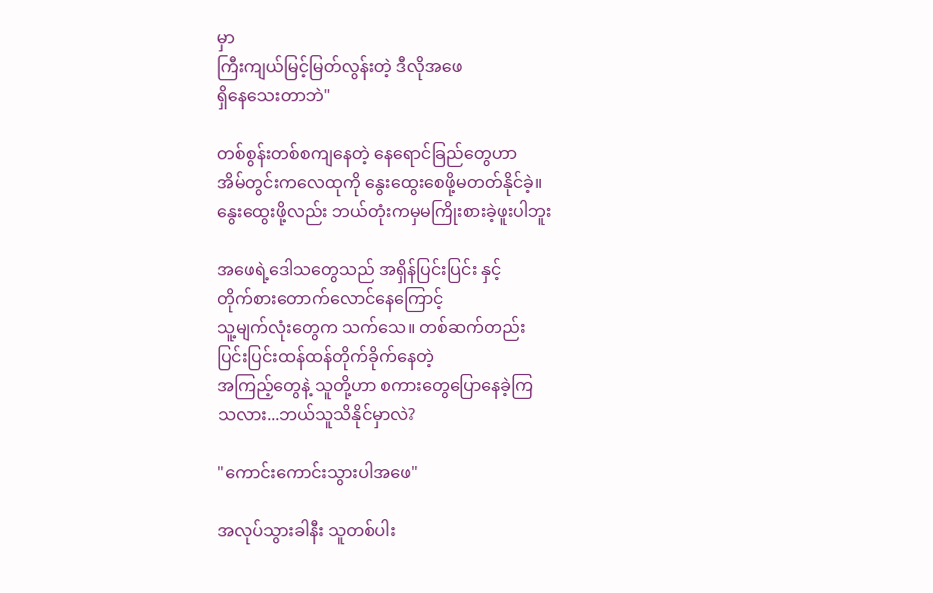မှာ
ကြီးကျယ်မြင့်မြတ်လွန်းတဲ့ ဒီလိုအဖေ
ရှိ‌နေသေးတာဘဲ"

တစ်စွန်းတစ်စကျနေတဲ့ နေရောင်ခြည်တွေဟာ
အိမ်တွင်းကလေထုကို နွေးထွေးစေဖို့မတတ်နိုင်ခဲ့။
နွေးထွေးဖို့လည်း ဘယ်တုံးကမှမကြိုးစားခဲ့ဖူးပါဘူး

အဖေရဲ့ဒေါသတွေသည် အရှိန်ပြင်းပြင်း နှင့်
တိုက်စားတောက်လောင်နေကြောင့်
သူ့မျက်လုံးတွေက သက်သေ။ တစ်ဆက်တည်း
ပြင်းပြင်းထန်ထန်တိုက်ခိုက်နေတဲ့
အကြည့်တွေနဲ့ သူတို့ဟာ စကားတွေပြောနေခဲ့ကြ
သလား...ဘယ်သူသိနိုင်မှာလဲ?

"ကောင်းကောင်းသွားပါအဖေ"

အလုပ်သွားခါနီး သူတစ်ပါး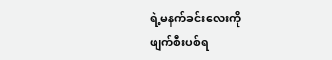ရဲ့မနက်ခင်းလေးကို
ဖျက်စီးပစ်ရ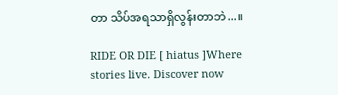တာ သိပ်အရသာရှိလွန်းတာဘဲ...။

RIDE OR DIE [ hiatus ]Where stories live. Discover now